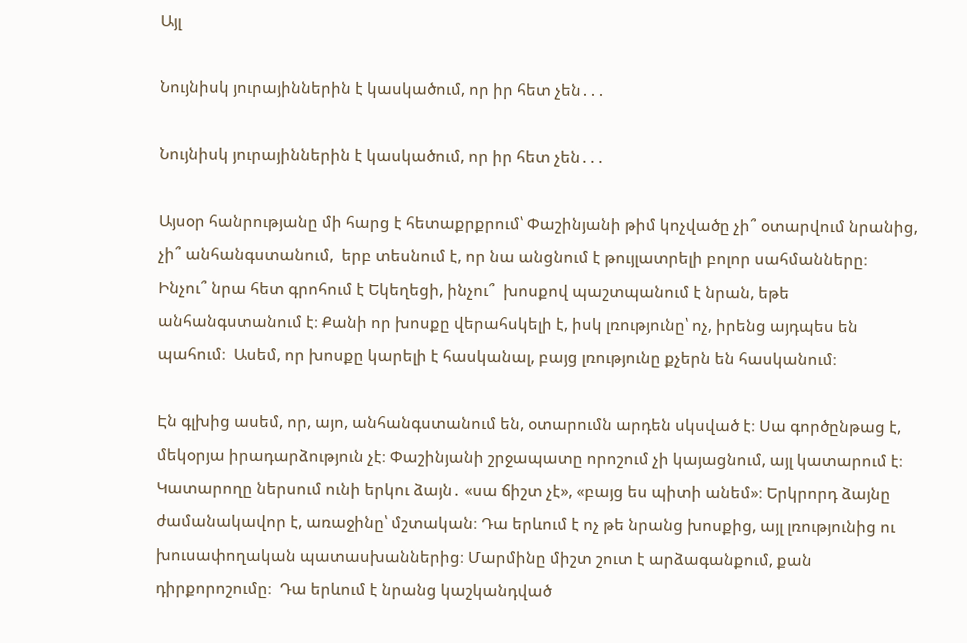Այլ

Նույնիսկ յուրայիններին է կասկածում, որ իր հետ չեն․․․

Նույնիսկ յուրայիններին է կասկածում, որ իր հետ չեն․․․

Այսօր հանրությանը մի հարց է հետաքրքրում՝ Փաշինյանի թիմ կոչվածը չի՞ օտարվում նրանից, չի՞ անհանգստանում,  երբ տեսնում է, որ նա անցնում է թույլատրելի բոլոր սահմանները։ Ինչու՞ նրա հետ գրոհում է Եկեղեցի, ինչու՞  խոսքով պաշտպանում է նրան, եթե անհանգստանում է։ Քանի որ խոսքը վերահսկելի է, իսկ լռությունը՝ ոչ, իրենց այդպես են պահում։  Ասեմ, որ խոսքը կարելի է հասկանալ, բայց լռությունը քչերն են հասկանում։

Էն գլխից ասեմ, որ, այո, անհանգստանում են, օտարումն արդեն սկսված է։ Սա գործընթաց է, մեկօրյա իրադարձություն չէ։ Փաշինյանի շրջապատը որոշում չի կայացնում, այլ կատարում է։ Կատարողը ներսում ունի երկու ձայն․ «սա ճիշտ չէ», «բայց ես պիտի անեմ»։ Երկրորդ ձայնը ժամանակավոր է, առաջինը՝ մշտական։ Դա երևում է ոչ թե նրանց խոսքից, այլ լռությունից ու խուսափողական պատասխաններից։ Մարմինը միշտ շուտ է արձագանքում, քան դիրքորոշումը։  Դա երևում է նրանց կաշկանդված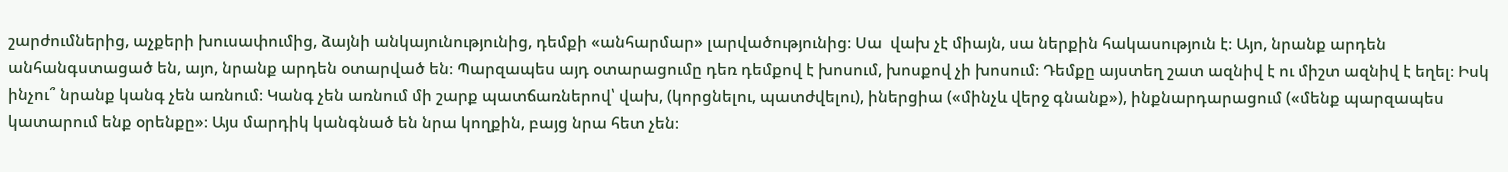շարժումներից, աչքերի խուսափումից, ձայնի անկայունությունից, դեմքի «անհարմար» լարվածությունից։ Սա  վախ չէ միայն, սա ներքին հակասություն է։ Այո, նրանք արդեն անհանգստացած են, այո, նրանք արդեն օտարված են։ Պարզապես այդ օտարացումը դեռ դեմքով է խոսում, խոսքով չի խոսում։ Դեմքը այստեղ շատ ազնիվ է ու միշտ ազնիվ է եղել։ Իսկ ինչու՞ նրանք կանգ չեն առնում։ Կանգ չեն առնում մի շարք պատճառներով՝ վախ, (կորցնելու, պատժվելու), իներցիա («մինչև վերջ գնանք»), ինքնարդարացում («մենք պարզապես կատարում ենք օրենքը»։ Այս մարդիկ կանգնած են նրա կողքին, բայց նրա հետ չեն։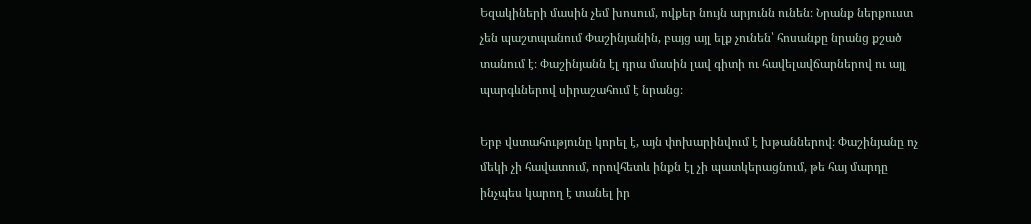Եզակիների մասին չեմ խոսում, ովքեր նույն արյունն ունեն։ Նրանք ներքուստ չեն պաշտպանում Փաշինյանին, բայց այլ ելք չունեն՝ հոսանքը նրանց քշած տանում է։ Փաշինյանն էլ դրա մասին լավ գիտի ու հավելավճարներով ու այլ պարգևներով սիրաշահում է նրանց։

Երբ վստահությունը կորել է, այն փոխարինվում է խթաններով։ Փաշինյանը ոչ մեկի չի հավատում, որովհետև ինքն էլ չի պատկերացնում, թե հայ մարդը ինչպես կարող է տանել իր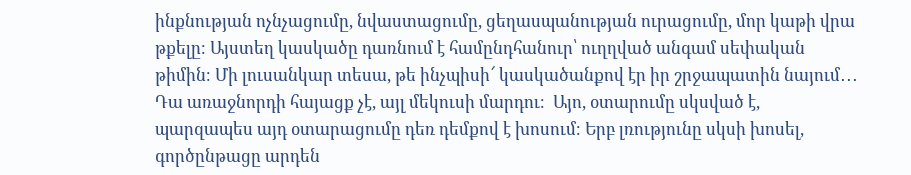ինքնության ոչնչացումը, նվաստացումը, ցեղասպանության ուրացումը, մոր կաթի վրա թքելը։ Այստեղ կասկածը դառնում է համընդհանուր՝ ուղղված անգամ սեփական թիմին։ Մի լուսանկար տեսա, թե ինչպիսի՜ կասկածանքով էր իր շրջապատին նայում․․․ Դա առաջնորդի հայացք չէ, այլ մեկուսի մարդու։  Այո, օտարումը սկսված է, պարզապես այդ օտարացումը դեռ դեմքով է խոսում։ Երբ լռությունը սկսի խոսել, գործընթացը արդեն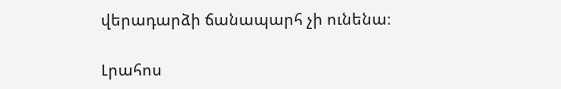վերադարձի ճանապարհ չի ունենա։

Լրահոս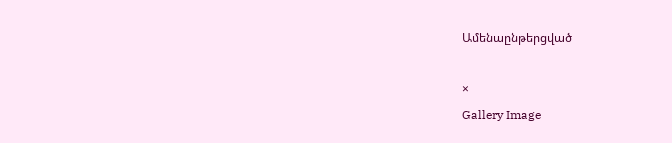Ամենաընթերցված

×
Gallery Image